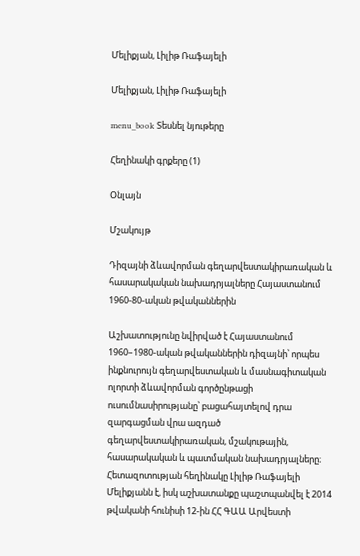Մելիքյան, Լիլիթ Ռաֆայելի

Մելիքյան, Լիլիթ Ռաֆայելի

menu_book Տեսնել նյութերը

Հեղինակի գրքերը (1)

Օնլայն

Մշակույթ

Դիզայնի ձևավորման գեղարվեստակիրառական և հասարակական նախադրյալները Հայաստանում 1960-80-ական թվականներին

Աշխատությունը նվիրված է Հայաստանում 1960–1980-ական թվականներին դիզայնի՝ որպես ինքնուրույն գեղարվեստական և մասնագիտական ոլորտի ձևավորման գործընթացի ուսումնասիրությանը՝ բացահայտելով դրա զարգացման վրա ազդած գեղարվեստակիրառական, մշակութային, հասարակական և պատմական նախադրյալները։ Հետազոտության հեղինակը Լիլիթ Ռաֆայելի Մելիքյանն է, իսկ աշխատանքը պաշտպանվել է 2014 թվականի հունիսի 12-ին ՀՀ ԳԱԱ Արվեստի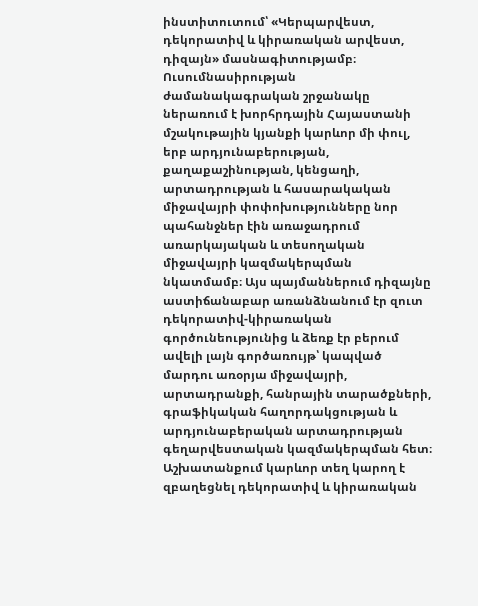ինստիտուտում՝ «Կերպարվեստ, դեկորատիվ և կիրառական արվեստ, դիզայն» մասնագիտությամբ։ Ուսումնասիրության ժամանակագրական շրջանակը ներառում է խորհրդային Հայաստանի մշակութային կյանքի կարևոր մի փուլ, երբ արդյունաբերության, քաղաքաշինության, կենցաղի, արտադրության և հասարակական միջավայրի փոփոխությունները նոր պահանջներ էին առաջադրում առարկայական և տեսողական միջավայրի կազմակերպման նկատմամբ։ Այս պայմաններում դիզայնը աստիճանաբար առանձնանում էր զուտ դեկորատիվ-կիրառական գործունեությունից և ձեռք էր բերում ավելի լայն գործառույթ՝ կապված մարդու առօրյա միջավայրի, արտադրանքի, հանրային տարածքների, գրաֆիկական հաղորդակցության և արդյունաբերական արտադրության գեղարվեստական կազմակերպման հետ։ Աշխատանքում կարևոր տեղ կարող է զբաղեցնել դեկորատիվ և կիրառական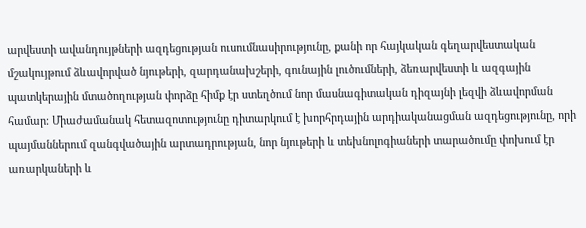արվեստի ավանդույթների ազդեցության ուսումնասիրությունը, քանի որ հայկական գեղարվեստական մշակույթում ձևավորված նյութերի, զարդանախշերի, գունային լուծումների, ձեռարվեստի և ազգային պատկերային մտածողության փորձը հիմք էր ստեղծում նոր մասնագիտական դիզայնի լեզվի ձևավորման համար։ Միաժամանակ հետազոտությունը դիտարկում է խորհրդային արդիականացման ազդեցությունը, որի պայմաններում զանգվածային արտադրության, նոր նյութերի և տեխնոլոգիաների տարածումը փոխում էր առարկաների և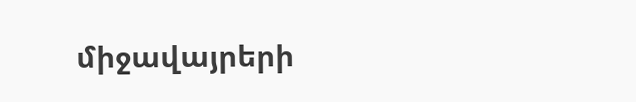միջավայրերի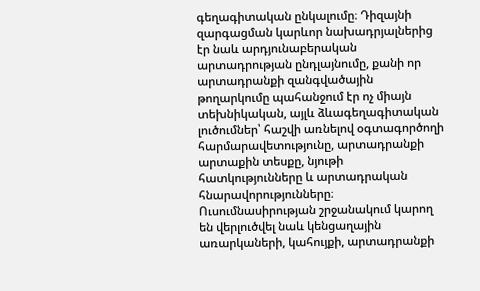գեղագիտական ընկալումը։ Դիզայնի զարգացման կարևոր նախադրյալներից էր նաև արդյունաբերական արտադրության ընդլայնումը, քանի որ արտադրանքի զանգվածային թողարկումը պահանջում էր ոչ միայն տեխնիկական, այլև ձևագեղագիտական լուծումներ՝ հաշվի առնելով օգտագործողի հարմարավետությունը, արտադրանքի արտաքին տեսքը, նյութի հատկությունները և արտադրական հնարավորությունները։ Ուսումնասիրության շրջանակում կարող են վերլուծվել նաև կենցաղային առարկաների, կահույքի, արտադրանքի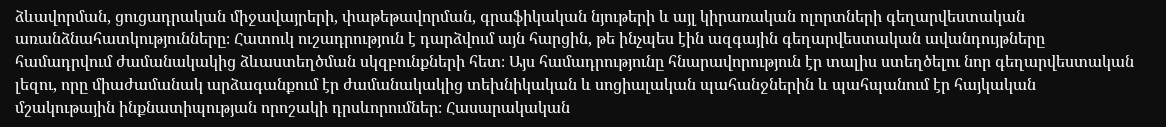ձևավորման, ցուցադրական միջավայրերի, փաթեթավորման, գրաֆիկական նյութերի և այլ կիրառական ոլորտների գեղարվեստական առանձնահատկությունները։ Հատուկ ուշադրություն է դարձվում այն հարցին, թե ինչպես էին ազգային գեղարվեստական ավանդույթները համադրվում ժամանակակից ձևաստեղծման սկզբունքների հետ։ Այս համադրությունը հնարավորություն էր տալիս ստեղծելու նոր գեղարվեստական լեզու, որը միաժամանակ արձագանքում էր ժամանակակից տեխնիկական և սոցիալական պահանջներին և պահպանում էր հայկական մշակութային ինքնատիպության որոշակի դրսևորումներ։ Հասարակական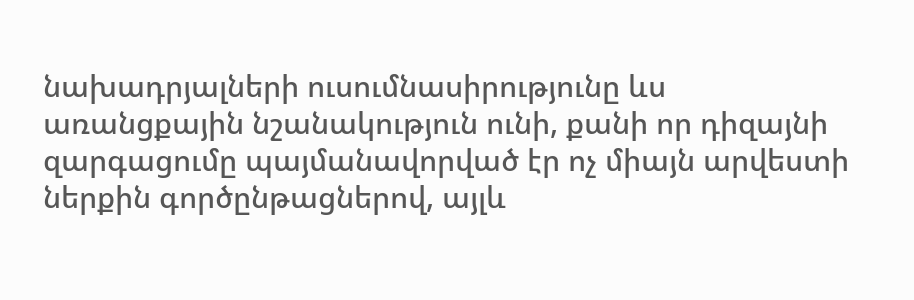նախադրյալների ուսումնասիրությունը ևս առանցքային նշանակություն ունի, քանի որ դիզայնի զարգացումը պայմանավորված էր ոչ միայն արվեստի ներքին գործընթացներով, այլև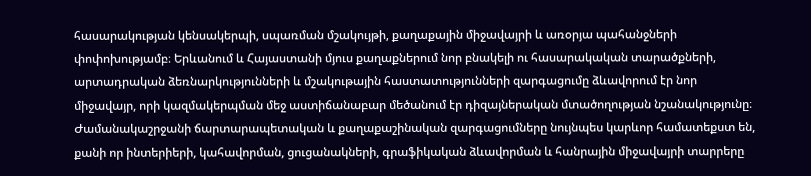հասարակության կենսակերպի, սպառման մշակույթի, քաղաքային միջավայրի և առօրյա պահանջների փոփոխությամբ։ Երևանում և Հայաստանի մյուս քաղաքներում նոր բնակելի ու հասարակական տարածքների, արտադրական ձեռնարկությունների և մշակութային հաստատությունների զարգացումը ձևավորում էր նոր միջավայր, որի կազմակերպման մեջ աստիճանաբար մեծանում էր դիզայներական մտածողության նշանակությունը։ Ժամանակաշրջանի ճարտարապետական և քաղաքաշինական զարգացումները նույնպես կարևոր համատեքստ են, քանի որ ինտերիերի, կահավորման, ցուցանակների, գրաֆիկական ձևավորման և հանրային միջավայրի տարրերը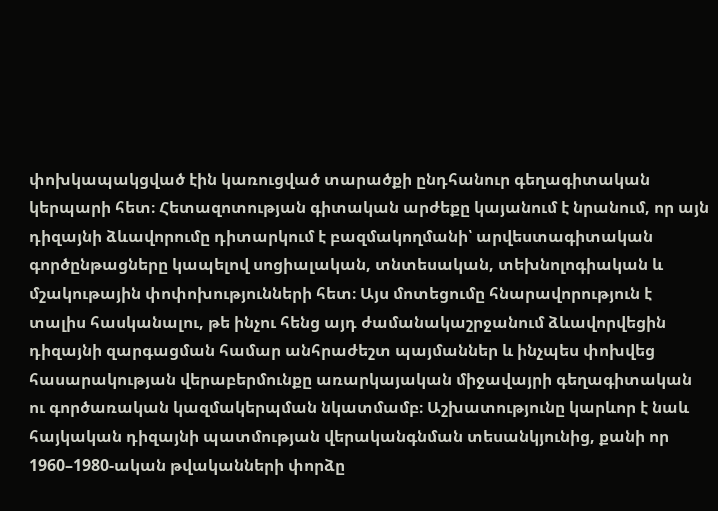փոխկապակցված էին կառուցված տարածքի ընդհանուր գեղագիտական կերպարի հետ։ Հետազոտության գիտական արժեքը կայանում է նրանում, որ այն դիզայնի ձևավորումը դիտարկում է բազմակողմանի՝ արվեստագիտական գործընթացները կապելով սոցիալական, տնտեսական, տեխնոլոգիական և մշակութային փոփոխությունների հետ։ Այս մոտեցումը հնարավորություն է տալիս հասկանալու, թե ինչու հենց այդ ժամանակաշրջանում ձևավորվեցին դիզայնի զարգացման համար անհրաժեշտ պայմաններ և ինչպես փոխվեց հասարակության վերաբերմունքը առարկայական միջավայրի գեղագիտական ու գործառական կազմակերպման նկատմամբ։ Աշխատությունը կարևոր է նաև հայկական դիզայնի պատմության վերականգնման տեսանկյունից, քանի որ 1960–1980-ական թվականների փորձը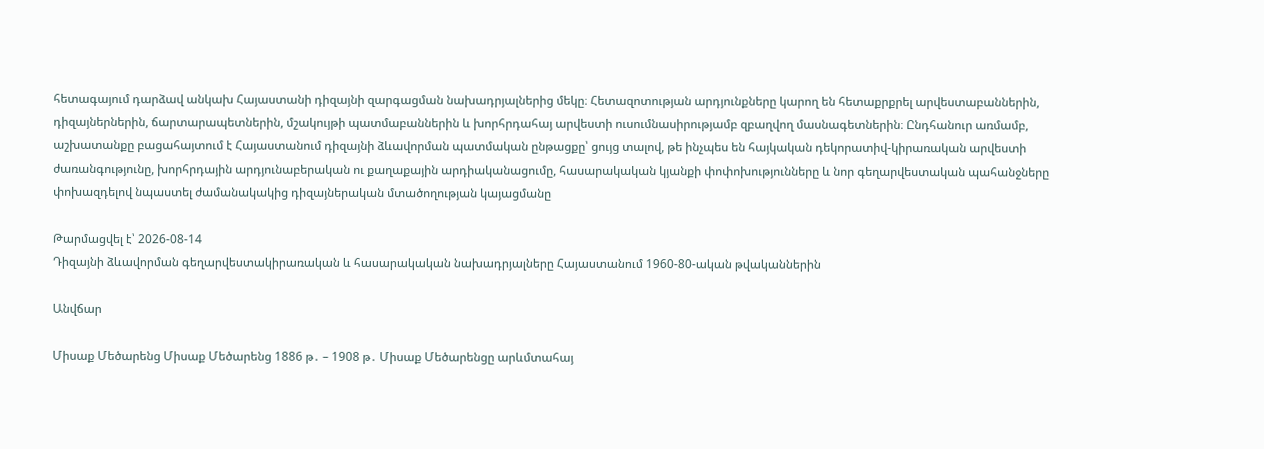հետագայում դարձավ անկախ Հայաստանի դիզայնի զարգացման նախադրյալներից մեկը։ Հետազոտության արդյունքները կարող են հետաքրքրել արվեստաբաններին, դիզայներներին, ճարտարապետներին, մշակույթի պատմաբաններին և խորհրդահայ արվեստի ուսումնասիրությամբ զբաղվող մասնագետներին։ Ընդհանուր առմամբ, աշխատանքը բացահայտում է Հայաստանում դիզայնի ձևավորման պատմական ընթացքը՝ ցույց տալով, թե ինչպես են հայկական դեկորատիվ-կիրառական արվեստի ժառանգությունը, խորհրդային արդյունաբերական ու քաղաքային արդիականացումը, հասարակական կյանքի փոփոխությունները և նոր գեղարվեստական պահանջները փոխազդելով նպաստել ժամանակակից դիզայներական մտածողության կայացմանը

Թարմացվել է՝ 2026-08-14
Դիզայնի ձևավորման գեղարվեստակիրառական և հասարակական նախադրյալները Հայաստանում 1960-80-ական թվականներին

Անվճար

Միսաք Մեծարենց Միսաք Մեծարենց 1886 թ․ – 1908 թ․ Միսաք Մեծարենցը արևմտահայ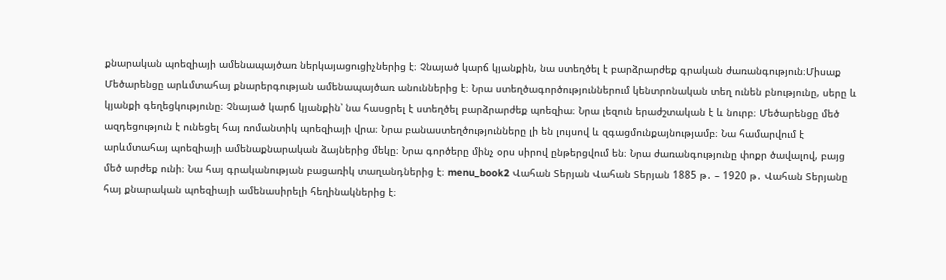քնարական պոեզիայի ամենապայծառ ներկայացուցիչներից է։ Չնայած կարճ կյանքին, նա ստեղծել է բարձրարժեք գրական ժառանգություն։Միսաք Մեծարենցը արևմտահայ քնարերգության ամենապայծառ անուններից է։ Նրա ստեղծագործություններում կենտրոնական տեղ ունեն բնությունը, սերը և կյանքի գեղեցկությունը։ Չնայած կարճ կյանքին՝ նա հասցրել է ստեղծել բարձրարժեք պոեզիա։ Նրա լեզուն երաժշտական է և նուրբ։ Մեծարենցը մեծ ազդեցություն է ունեցել հայ ռոմանտիկ պոեզիայի վրա։ Նրա բանաստեղծությունները լի են լույսով և զգացմունքայնությամբ։ Նա համարվում է արևմտահայ պոեզիայի ամենաքնարական ձայներից մեկը։ Նրա գործերը մինչ օրս սիրով ընթերցվում են։ Նրա ժառանգությունը փոքր ծավալով, բայց մեծ արժեք ունի։ Նա հայ գրականության բացառիկ տաղանդներից է։ menu_book2 Վահան Տերյան Վահան Տերյան 1885 թ․ – 1920 թ․ Վահան Տերյանը հայ քնարական պոեզիայի ամենասիրելի հեղինակներից է։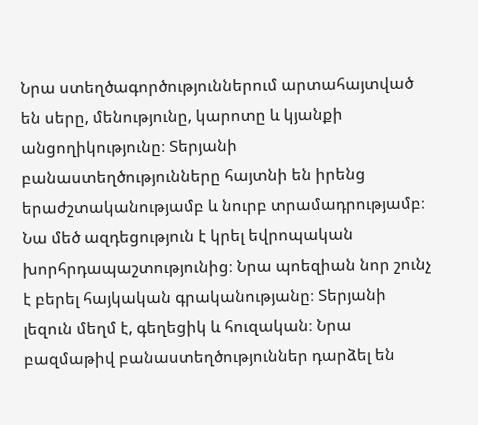Նրա ստեղծագործություններում արտահայտված են սերը, մենությունը, կարոտը և կյանքի անցողիկությունը։ Տերյանի բանաստեղծությունները հայտնի են իրենց երաժշտականությամբ և նուրբ տրամադրությամբ։ Նա մեծ ազդեցություն է կրել եվրոպական խորհրդապաշտությունից։ Նրա պոեզիան նոր շունչ է բերել հայկական գրականությանը։ Տերյանի լեզուն մեղմ է, գեղեցիկ և հուզական։ Նրա բազմաթիվ բանաստեղծություններ դարձել են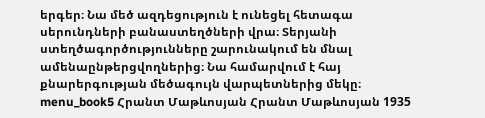երգեր։ Նա մեծ ազդեցություն է ունեցել հետագա սերունդների բանաստեղծների վրա։ Տերյանի ստեղծագործությունները շարունակում են մնալ ամենաընթերցվողներից։ Նա համարվում է հայ քնարերգության մեծագույն վարպետներից մեկը։ menu_book5 Հրանտ Մաթևոսյան Հրանտ Մաթևոսյան 1935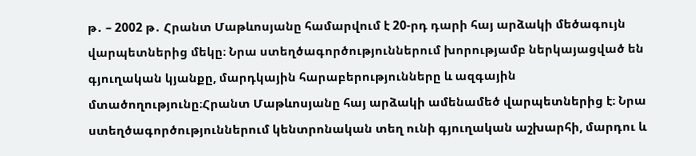թ․ – 2002 թ․ Հրանտ Մաթևոսյանը համարվում է 20-րդ դարի հայ արձակի մեծագույն վարպետներից մեկը։ Նրա ստեղծագործություններում խորությամբ ներկայացված են գյուղական կյանքը, մարդկային հարաբերությունները և ազգային մտածողությունը։Հրանտ Մաթևոսյանը հայ արձակի ամենամեծ վարպետներից է։ Նրա ստեղծագործություններում կենտրոնական տեղ ունի գյուղական աշխարհի, մարդու և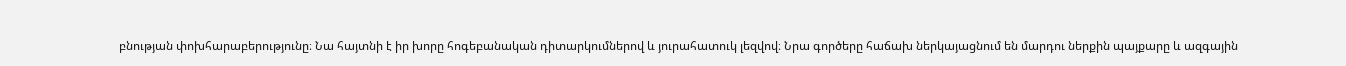բնության փոխհարաբերությունը։ Նա հայտնի է իր խորը հոգեբանական դիտարկումներով և յուրահատուկ լեզվով։ Նրա գործերը հաճախ ներկայացնում են մարդու ներքին պայքարը և ազգային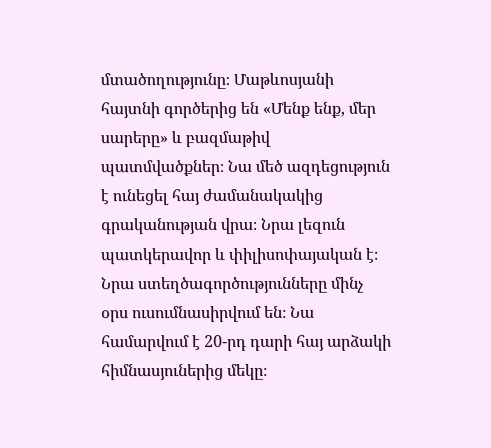մտածողությունը։ Մաթևոսյանի հայտնի գործերից են «Մենք ենք, մեր սարերը» և բազմաթիվ պատմվածքներ։ Նա մեծ ազդեցություն է ունեցել հայ ժամանակակից գրականության վրա։ Նրա լեզուն պատկերավոր և փիլիսոփայական է։ Նրա ստեղծագործությունները մինչ օրս ուսումնասիրվում են։ Նա համարվում է 20-րդ դարի հայ արձակի հիմնասյուներից մեկը։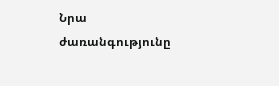Նրա ժառանգությունը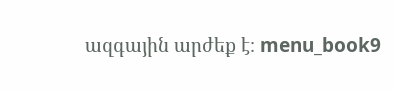ազգային արժեք է։ menu_book9